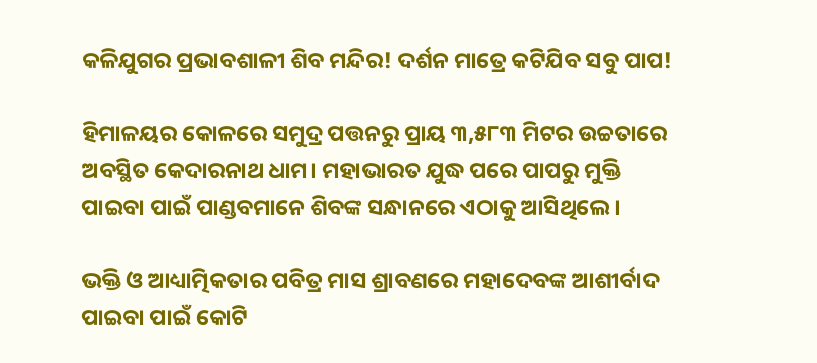କଳିଯୁଗର ପ୍ରଭାବଶାଳୀ ଶିବ ମନ୍ଦିର! ଦର୍ଶନ ମାତ୍ରେ କଟିଯିବ ସବୁ ପାପ!

ହିମାଳୟର କୋଳରେ ସମୁଦ୍ର ପତ୍ତନରୁ ପ୍ରାୟ ୩,୫୮୩ ମିଟର ଉଚ୍ଚତାରେ ଅବସ୍ଥିତ କେଦାରନାଥ ଧାମ। ମହାଭାରତ ଯୁଦ୍ଧ ପରେ ପାପରୁ ମୁକ୍ତି ପାଇବା ପାଇଁ ପାଣ୍ଡବମାନେ ଶିବଙ୍କ ସନ୍ଧାନରେ ଏଠାକୁ ଆସିଥିଲେ।

ଭକ୍ତି ଓ ଆଧ୍ୟାତ୍ମିକତାର ପବିତ୍ର ମାସ ଶ୍ରାବଣରେ ମହାଦେବଙ୍କ ଆଶୀର୍ବାଦ ପାଇବା ପାଇଁ କୋଟି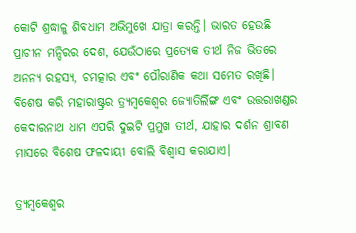କୋଟି ଶ୍ରଦ୍ଧାଳୁ ଶିବଧାମ ଅଭିମୁଖେ ଯାତ୍ରା କରନ୍ତି। ଭାରତ ହେଉଛି ପ୍ରାଚୀନ ମନ୍ଦିରର ଦେଶ, ଯେଉଁଠାରେ ପ୍ରତ୍ୟେକ ତୀର୍ଥ ନିଜ ଭିତରେ ଅନନ୍ୟ ରହସ୍ୟ, ଚମତ୍କାର ଏବଂ ପୌରାଣିକ କଥା ସମେତ ରଖିଛି। ବିଶେଷ କରି ମହାରାଷ୍ଟ୍ରର ତ୍ର୍ୟମ୍ବକେଶ୍ଵର ଜ୍ୟୋତିର୍ଲିଙ୍ଗ ଏବଂ ଉତ୍ତରାଖଣ୍ଡର କେଦାରନାଥ ଧାମ ଏପରି ଦୁଇଟି ପ୍ରମୁଖ ତୀର୍ଥ, ଯାହାର ଦର୍ଶନ ଶ୍ରାବଣ ମାସରେ ବିଶେଷ ଫଳଦାୟୀ ବୋଲି ବିଶ୍ୱାସ କରାଯାଏ।

ତ୍ର୍ୟମ୍ବକେଶ୍ଵର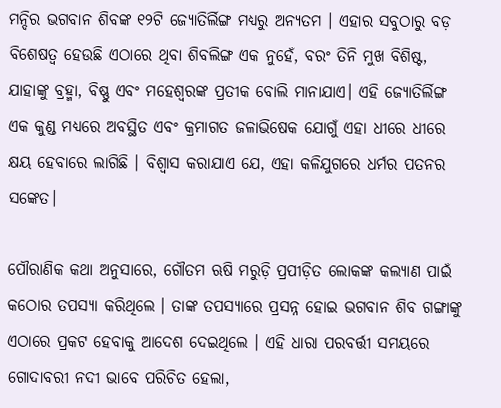ମନ୍ଦିର ଭଗବାନ ଶିବଙ୍କ ୧୨ଟି ଜ୍ୟୋତିର୍ଲିଙ୍ଗ ମଧ୍ୟରୁ ଅନ୍ୟତମ । ଏହାର ସବୁଠାରୁ ବଡ଼ ବିଶେଷତ୍ୱ ହେଉଛି ଏଠାରେ ଥିବା ଶିବଲିଙ୍ଗ ଏକ ନୁହେଁ, ବରଂ ତିନି ମୁଖ ବିଶିଷ୍ଟ, ଯାହାଙ୍କୁ ବ୍ରହ୍ମା, ବିଷ୍ଣୁ ଏବଂ ମହେଶ୍ୱରଙ୍କ ପ୍ରତୀକ ବୋଲି ମାନାଯାଏ। ଏହି ଜ୍ୟୋତିର୍ଲିଙ୍ଗ ଏକ କୁଣ୍ଡ ମଧ୍ୟରେ ଅବସ୍ଥିତ ଏବଂ କ୍ରମାଗତ ଜଳାଭିଷେକ ଯୋଗୁଁ ଏହା ଧୀରେ ଧୀରେ କ୍ଷୟ ହେବାରେ ଲାଗିଛି । ବିଶ୍ୱାସ କରାଯାଏ ଯେ, ଏହା କଳିଯୁଗରେ ଧର୍ମର ପତନର ସଙ୍କେତ।

ପୌରାଣିକ କଥା ଅନୁସାରେ, ଗୌତମ ଋଷି ମରୁଡ଼ି ପ୍ରପୀଡ଼ିତ ଲୋକଙ୍କ କଲ୍ୟାଣ ପାଇଁ କଠୋର ତପସ୍ୟା କରିଥିଲେ । ତାଙ୍କ ତପସ୍ୟାରେ ପ୍ରସନ୍ନ ହୋଇ ଭଗବାନ ଶିବ ଗଙ୍ଗାଙ୍କୁ ଏଠାରେ ପ୍ରକଟ ହେବାକୁ ଆଦେଶ ଦେଇଥିଲେ । ଏହି ଧାରା ପରବର୍ତ୍ତୀ ସମୟରେ ଗୋଦାବରୀ ନଦୀ ଭାବେ ପରିଚିତ ହେଲା,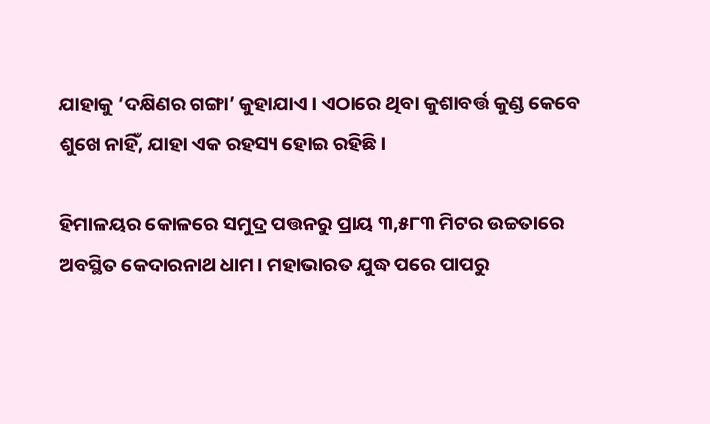ଯାହାକୁ ‘ଦକ୍ଷିଣର ଗଙ୍ଗା’ କୁହାଯାଏ । ଏଠାରେ ଥିବା କୁଶାବର୍ତ୍ତ କୁଣ୍ଡ କେବେ ଶୁଖେ ନାହିଁ, ଯାହା ଏକ ରହସ୍ୟ ହୋଇ ରହିଛି।

ହିମାଳୟର କୋଳରେ ସମୁଦ୍ର ପତ୍ତନରୁ ପ୍ରାୟ ୩,୫୮୩ ମିଟର ଉଚ୍ଚତାରେ ଅବସ୍ଥିତ କେଦାରନାଥ ଧାମ। ମହାଭାରତ ଯୁଦ୍ଧ ପରେ ପାପରୁ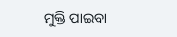ମୁକ୍ତି ପାଇବା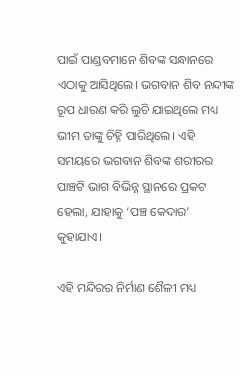ପାଇଁ ପାଣ୍ଡବମାନେ ଶିବଙ୍କ ସନ୍ଧାନରେ ଏଠାକୁ ଆସିଥିଲେ। ଭଗବାନ ଶିବ ନନ୍ଦୀଙ୍କ ରୂପ ଧାରଣ କରି ଲୁଚି ଯାଇଥିଲେ ମଧ୍ୟ ଭୀମ ତାଙ୍କୁ ଚିହ୍ନି ପାରିଥିଲେ। ଏହି ସମୟରେ ଭଗବାନ ଶିବଙ୍କ ଶରୀରର ପାଞ୍ଚଟି ଭାଗ ବିଭିନ୍ନ ସ୍ଥାନରେ ପ୍ରକଟ ହେଲା, ଯାହାକୁ ‘ପଞ୍ଚ କେଦାର’ କୁହାଯାଏ।

ଏହି ମନ୍ଦିରର ନିର୍ମାଣ ଶୈଳୀ ମଧ୍ୟ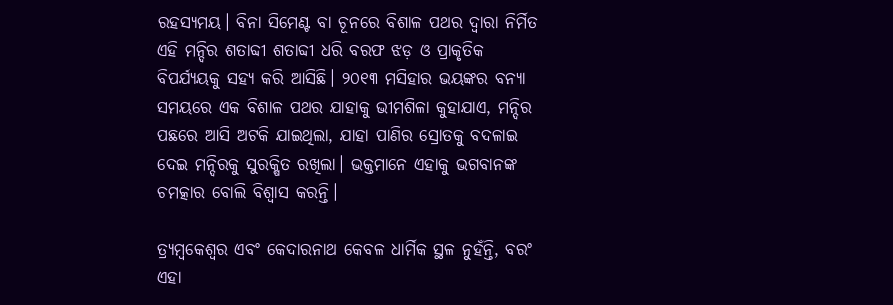ରହସ୍ୟମୟ। ବିନା ସିମେଣ୍ଟ ବା ଚୂନରେ ବିଶାଳ ପଥର ଦ୍ୱାରା ନିର୍ମିତ ଏହି ମନ୍ଦିର ଶତାବ୍ଦୀ ଶତାବ୍ଦୀ ଧରି ବରଫ ଝଡ଼ ଓ ପ୍ରାକୃତିକ ବିପର୍ଯ୍ୟୟକୁ ସହ୍ୟ କରି ଆସିଛି। ୨୦୧୩ ମସିହାର ଭୟଙ୍କର ବନ୍ୟା ସମୟରେ ଏକ ବିଶାଳ ପଥର ଯାହାକୁ ଭୀମଶିଳା କୁହାଯାଏ, ମନ୍ଦିର ପଛରେ ଆସି ଅଟକି ଯାଇଥିଲା, ଯାହା ପାଣିର ସ୍ରୋତକୁ ବଦଳାଇ ଦେଇ ମନ୍ଦିରକୁ ସୁରକ୍ଷିତ ରଖିଲା। ଭକ୍ତମାନେ ଏହାକୁ ଭଗବାନଙ୍କ ଚମତ୍କାର ବୋଲି ବିଶ୍ୱାସ କରନ୍ତି।

ତ୍ର୍ୟମ୍ବକେଶ୍ଵର ଏବଂ କେଦାରନାଥ କେବଳ ଧାର୍ମିକ ସ୍ଥଳ ନୁହଁନ୍ତି, ବରଂ ଏହା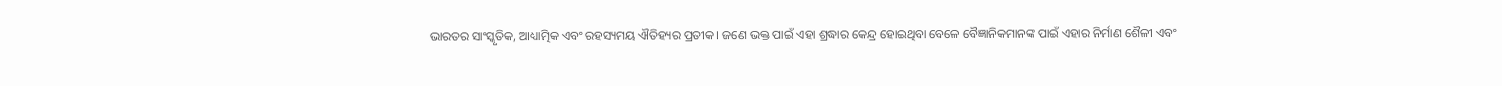ଭାରତର ସାଂସ୍କୃତିକ, ଆଧ୍ୟାତ୍ମିକ ଏବଂ ରହସ୍ୟମୟ ଐତିହ୍ୟର ପ୍ରତୀକ। ଜଣେ ଭକ୍ତ ପାଇଁ ଏହା ଶ୍ରଦ୍ଧାର କେନ୍ଦ୍ର ହୋଇଥିବା ବେଳେ ବୈଜ୍ଞାନିକମାନଙ୍କ ପାଇଁ ଏହାର ନିର୍ମାଣ ଶୈଳୀ ଏବଂ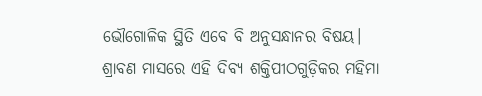ଭୌଗୋଳିକ ସ୍ଥିତି ଏବେ ବି ଅନୁସନ୍ଧାନର ବିଷୟ। ଶ୍ରାବଣ ମାସରେ ଏହି ଦିବ୍ୟ ଶକ୍ତିପୀଠଗୁଡ଼ିକର ମହିମା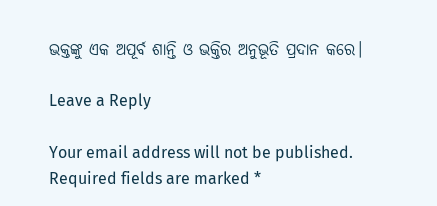ଭକ୍ତଙ୍କୁ ଏକ ଅପୂର୍ବ ଶାନ୍ତି ଓ ଭକ୍ତିର ଅନୁଭୂତି ପ୍ରଦାନ କରେ।

Leave a Reply

Your email address will not be published. Required fields are marked *